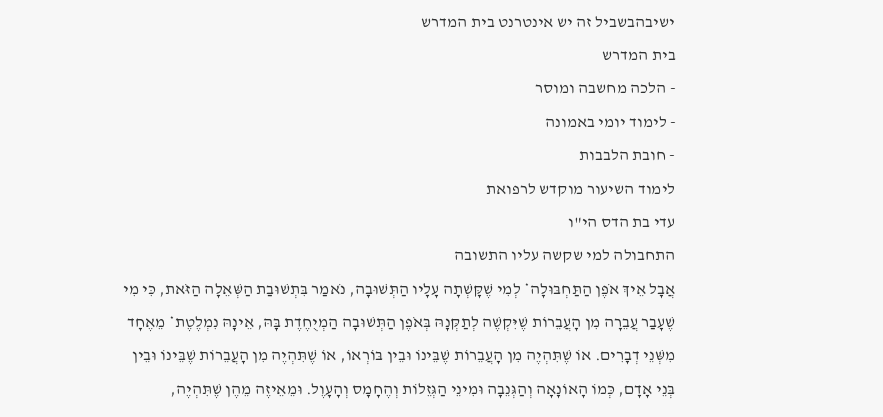ישיבהבשביל זה יש אינטרנט בית המדרש
בית המדרש
- הלכה מחשבה ומוסר
- לימוד יומי באמונה
- חובת הלבבות
לימוד השיעור מוקדש לרפואת
עדי בת הדס הי"ו
התחבולה למי שקשה עליו התשובה
אֲבָל אֵיךְ אֹפֶן הַתַּחְבּוּלָה* לְמִי שֶׁקָּשְׁתָה עָלָיו הַתְּשׁוּבָה, נֹאמַר בִּתְשׁוּבַת הַשְּׁאֵלָה הַזֹּאת, כִּי מִי שֶׁעָבַר עֲבֵרָה מִן הָעֲבֵרוֹת שֶׁיִּקְשֶׁה לְתַקְּנָהּ בְּאֹפֶן הַתְּשׁוּבָה הַמְיֻחֶדֶת בָּהּ, אֵינָהּ נִמְלֶטֶת* מֵאֶחָד מִשְּׁנֵי דְבָרִים. אוֹ שֶׁתִּהְיֶה מִן הָעֲבֵרוֹת שֶׁבֵּינוֹ וּבֵין בּוֹרְאוֹ, אוֹ שֶׁתִּהְיֶה מִן הָעֲבֵרוֹת שֶׁבֵּינוֹ וּבֵין בְּנֵי אָדָם, כְּמוֹ הָאוֹנָאָה וְהַגְּנֵבָה וּמִינֵי הַגְּזֵלוֹת וְהֶחָמָס וְהָעָוֶל. וּמֵאֵיזֶה מֵהֶן שֶׁתִּהְיֶה,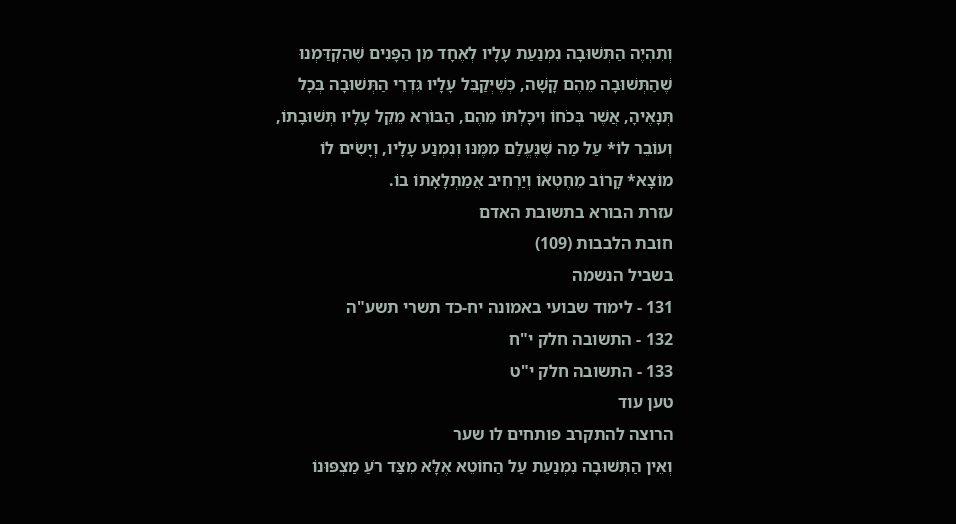וְתִהְיֶה הַתְּשׁוּבָה נִמְנַעַת עָלָיו לְאֶחָד מִן הַפָּנִים שֶׁהִקְדַּמְנוּ שֶׁהַתְּשׁוּבָה מֵהֶם קָשָׁה, כְּשֶׁיְּקַבֵּל עָלָיו גִּדְרֵי הַתְּשׁוּבָה בְּכָל תְּנָאֶיהָ, אֲשֶׁר בְּכֹחוֹ וִיכָלְתּוֹ מֵהֶם, הַבּוֹרֵא מֵקֵל עָלָיו תְּשׁוּבָתוֹ, וְעוֹבֵר לוֹ* עַל מַה שֶּׁנֶּעֱלַם מִמֶּנּוּ וְנִמְנַע עָלָיו, וְיָשִׂים לוֹ מוֹצָא* קָרוֹב מֵחֶטְאוֹ וְיַרְחִיב אֲמַתְלָאָתוֹ בוֹ.
עזרת הבורא בתשובת האדם
חובת הלבבות (109)
בשביל הנשמה
131 - לימוד שבועי באמונה יח-כד תשרי תשע"ה
132 - התשובה חלק י"ח
133 - התשובה חלק י"ט
טען עוד
הרוצה להתקרב פותחים לו שער
וְאֵין הַתְּשׁוּבָה נִמְנַעַת עַל הַחוֹטֵא אֶלָּא מִצַּד רֹעַ מַצְפּוּנוֹ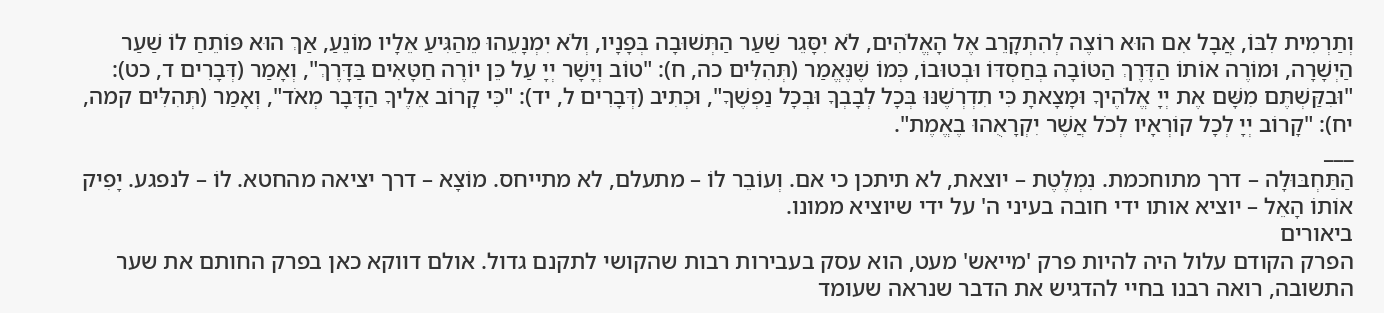וְתַרְמִית לִבּוֹ, אֲבָל אִם הוּא רוֹצֶה לְהִתְקָרֵב אֶל הָאֱלֹהִים, לֹא יִסָּגֵר שַׁעַר הַתְּשׁוּבָה בְּפָנָיו, וְלֹא יִמְנָעֵהוּ מֵהַגִּיעַ אֵלָיו מוֹנֵעַ, אַךְ הוּא פּוֹתֵחַ לוֹ שַׁעַר הַיְשָׁרָה, וּמוֹרֶה אוֹתוֹ הַדֶּרֶךְ הַטּוֹבָה בְּחַסְדּוֹ וּבְטוּבוֹ, כְּמוֹ שֶׁנֶּאֱמַר (תְּהִלִּים כה, ח): "טוֹב וְיָשָׁר יְיָ עַל כֵּן יוֹרֶה חַטָּאִים בַּדָּרֶךְ", וְאָמַר (דְּבָרִים ד, כט): "וּבִקַּשְׁתֶּם מִשָּׁם אֶת יְיָ אֱלֹהֶיךָ וּמָצָאתָ כִּי תִדְרְשֶׁנּוּ בְּכָל לְבָבְךָ וּבְכָל נַפְשֶׁךָ", וּכְתִיב (דְּבָרִים ל, יד): "כִּי קָרוֹב אֵלֶיךָ הַדָּבָר מְאֹד", וְאָמַר (תְּהִלִּים קמה, יח): "קָרוֹב יְיָ לְכָל קוֹרְאָיו לְכֹל אֲשֶׁר יִקְרָאֻהוּ בֶאֱמֶת".
___
הַתַּחְבּוּלָה – דרך מתוחכמת. נִמְלֶטֶת – יוצאת, לא תיתכן כי אם. וְעוֹבֵר לוֹ – מתעלם, לא מתייחס. מוֹצָא – דרך יציאה מהחטא. לוֹ – לנפגע. יָפִיק אוֹתוֹ הָאֵל – יוציא אותו ידי חובה בעיני ה' על ידי שיוציא ממונו.
ביאורים
הפרק הקודם עלול היה להיות פרק 'מייאש' מעט, הוא עסק בעבירות רבות שהקושי לתקנם גדול. אולם דווקא כאן בפרק החותם את שער התשובה, רואה רבנו בחיי להדגיש את הדבר שנראה שעומד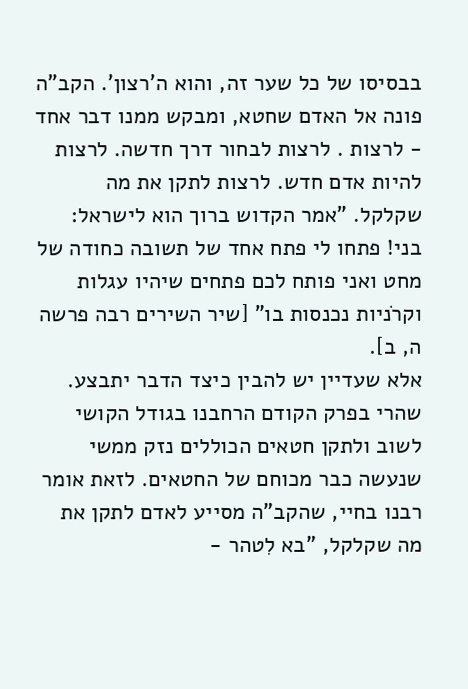בבסיסו של כל שער זה, והוא ה'רצון'. הקב"ה פונה אל האדם שחטא, ומבקש ממנו דבר אחד - לרצות . לרצות לבחור דרך חדשה. לרצות להיות אדם חדש. לרצות לתקן את מה שקלקל. "אמר הקדוש ברוך הוא לישראל: בני! פתחו לי פתח אחד של תשובה כחודה של מחט ואני פותח לכם פתחים שיהיו עגלות וקרֹניות נכנסות בו" [שיר השירים רבה פרשה ה, ב].
אלא שעדיין יש להבין כיצד הדבר יתבצע. שהרי בפרק הקודם הרחבנו בגודל הקושי לשוב ולתקן חטאים הכוללים נזק ממשי שנעשה כבר מכוחם של החטאים. לזאת אומר רבנו בחיי, שהקב"ה מסייע לאדם לתקן את מה שקלקל, "בא לִטהר -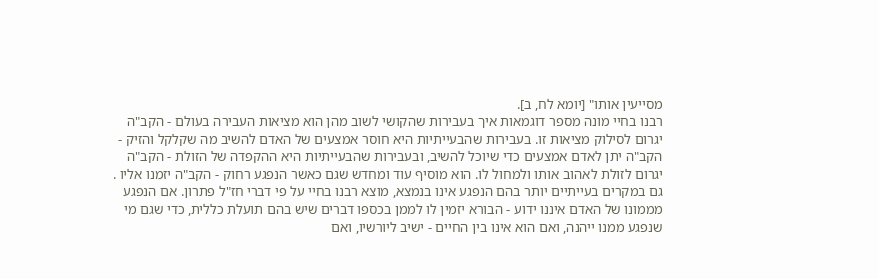מסייעין אותו" [יומא לח, ב].
רבנו בחיי מונה מספר דוגמאות איך בעבירות שהקושי לשוב מהן הוא מציאות העבירה בעולם - הקב"ה יגרום לסילוק מציאות זו. בעבירות שהבעייתיות היא חוסר אמצעים של האדם להשיב מה שקלקל והזיק - הקב"ה יתן לאדם אמצעים כדי שיוכל להשיב, ובעבירות שהבעייתיות היא ההקפדה של הזולת - הקב"ה יגרום לזולת לאהוב אותו ולמחול לו. הוא מוסיף עוד ומחדש שגם כאשר הנפגע רחוק - הקב"ה יזמנו אליו .
גם במקרים בעייתיים יותר בהם הנפגע אינו בנמצא, מוצא רבנו בחיי על פי דברי חז"ל פתרון. אם הנפגע מממונו של האדם איננו ידוע - הבורא יזמין לו לממן בכספו דברים שיש בהם תועלת כללית, כדי שגם מי שנפגע ממנו ייהנה, ואם הוא אינו בין החיים - ישיב ליורשיו, ואם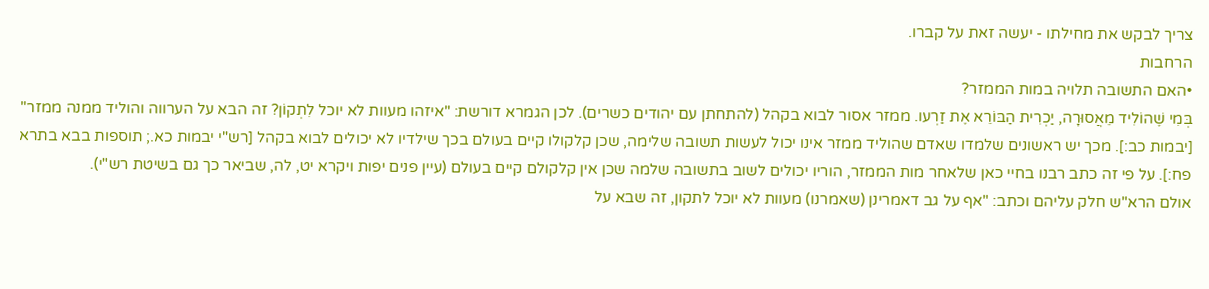צריך לבקש את מחילתו - יעשה זאת על קברו.
הרחבות
•האם התשובה תלויה במות הממזר?
בְּמִי שֶׁהוֹלִיד מֵאֲסוּרָה, יַכְרִית הַבּוֹרֵא אֶת זַרְעו. ממזר אסור לבוא בקהל (להתחתן עם יהודים כשרים). לכן הגמרא דורשת: "איזהו מעוות לא יוכל לִתְקוֹן? זה הבא על הערווה והוליד ממנה ממזר" [יבמות כב:]. מכך יש ראשונים שלמדו שאדם שהוליד ממזר אינו יכול לעשות תשובה שלימה, שכן קלקולו קיים בעולם בכך שילדיו לא יכולים לבוא בקהל [רש"י יבמות כא.; תוספות בבא בתרא פח:]. על פי זה כתב רבנו בחיי כאן שלאחר מות הממזר, הוריו יכולים לשוב בתשובה שלמה שכן אין קלקולם קיים בעולם (עיין פנים יפות ויקרא יט, לה, שביאר כך גם בשיטת רש"י).
אולם הרא"ש חלק עליהם וכתב: "אף על גב דאמרינן (שאמרנו) מעוות לא יוכל לתקון, זה שבא על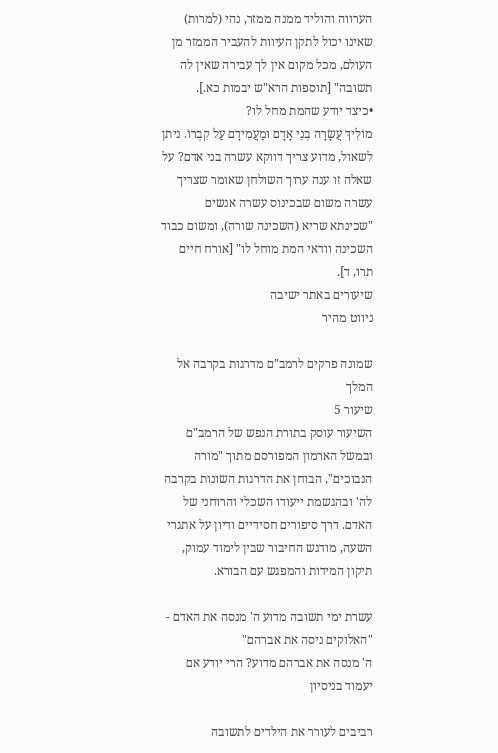הערווה והוליד ממנה ממזר, נהי (למרות) שאינו יכול לתקן העיוות להעביר הממזר מן העולם, מכל מקום אין לך עבירה שאין לה תשובה" [תוספות הרא"ש יבמות כא.].
•כיצד יודע שהמת מחל לו?
מוֹלִיךְ עֲשָׂרָה בְנֵי אָדָם וּמַעֲמִידָם עַל קִבְרוֹ. ניתן לשאול, מדוע צריך דווקא עשרה בני אדם? על שאלה זו ענה ערוך השולחן שאומר שצריך עשרה משום שבכינוס עשרה אנשים "שכינתא שריא (השכינה שורה), ומשום כבוד השכינה וודאי המת מוחל לו" [אורח חיים תרו, ד].
שיעורים באתר ישיבה
ניווט מהיר

שמונה פרקים לרמב"ם מדרגות בקרבה אל המלך
שיעור 5
השיעור עוסק בתורת הנפש של הרמב"ם ובמשל הארמון המפורסם מתוך "מורה הנבוכים", הבוחן את הדרגות השונות בקרבה לה' ובהגשמת ייעודו השכלי והרוחני של האדם. דרך סיפורים חסידיים ודיון על אתגרי השעה, מודגש החיבור שבין לימוד עמוק, תיקון המידות והמפגש עם הבורא.

עשרת ימי תשובה מדוע ה' מנסה את האדם - "האלוקים ניסה את אברהם"
ה' מנסה את אברהם מדוע? הרי יודע אם יעמוד בניסיון

רביבים לעורר את הילדים לתשובה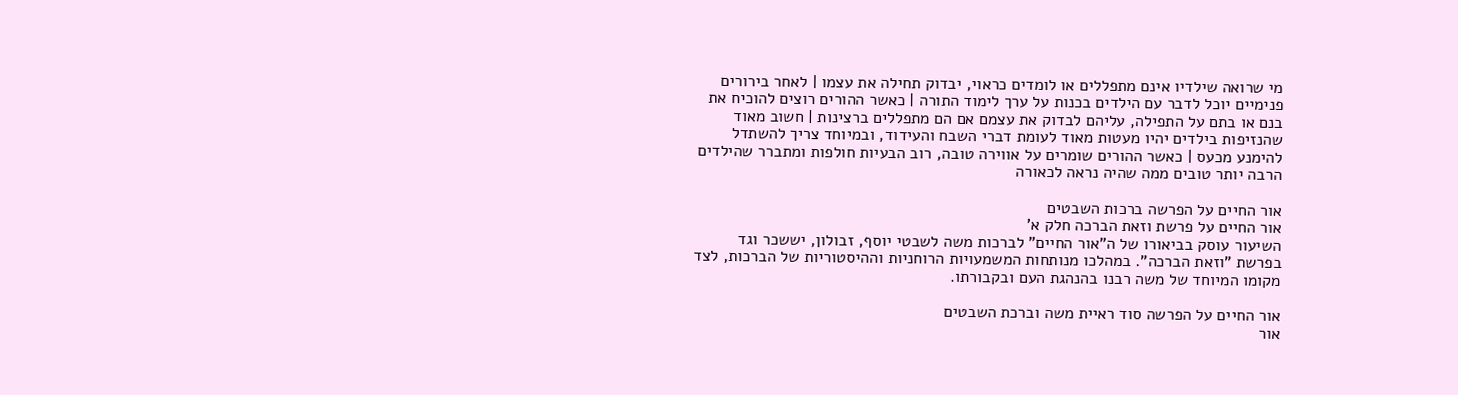מי שרואה שילדיו אינם מתפללים או לומדים כראוי, יבדוק תחילה את עצמו | לאחר בירורים פנימיים יוכל לדבר עם הילדים בכנות על ערך לימוד התורה | כאשר ההורים רוצים להוכיח את בנם או בתם על התפילה, עליהם לבדוק את עצמם אם הם מתפללים ברצינות | חשוב מאוד שהנזיפות בילדים יהיו מעטות מאוד לעומת דברי השבח והעידוד, ובמיוחד צריך להשתדל להימנע מכעס | כאשר ההורים שומרים על אווירה טובה, רוב הבעיות חולפות ומתברר שהילדים הרבה יותר טובים ממה שהיה נראה לכאורה

אור החיים על הפרשה ברכות השבטים
אור החיים על פרשת וזאת הברכה חלק א'
השיעור עוסק בביאורו של ה"אור החיים" לברכות משה לשבטי יוסף, זבולון, יששכר וגד בפרשת "וזאת הברכה". במהלכו מנותחות המשמעויות הרוחניות וההיסטוריות של הברכות, לצד מקומו המיוחד של משה רבנו בהנהגת העם ובקבורתו.

אור החיים על הפרשה סוד ראיית משה וברכת השבטים
אור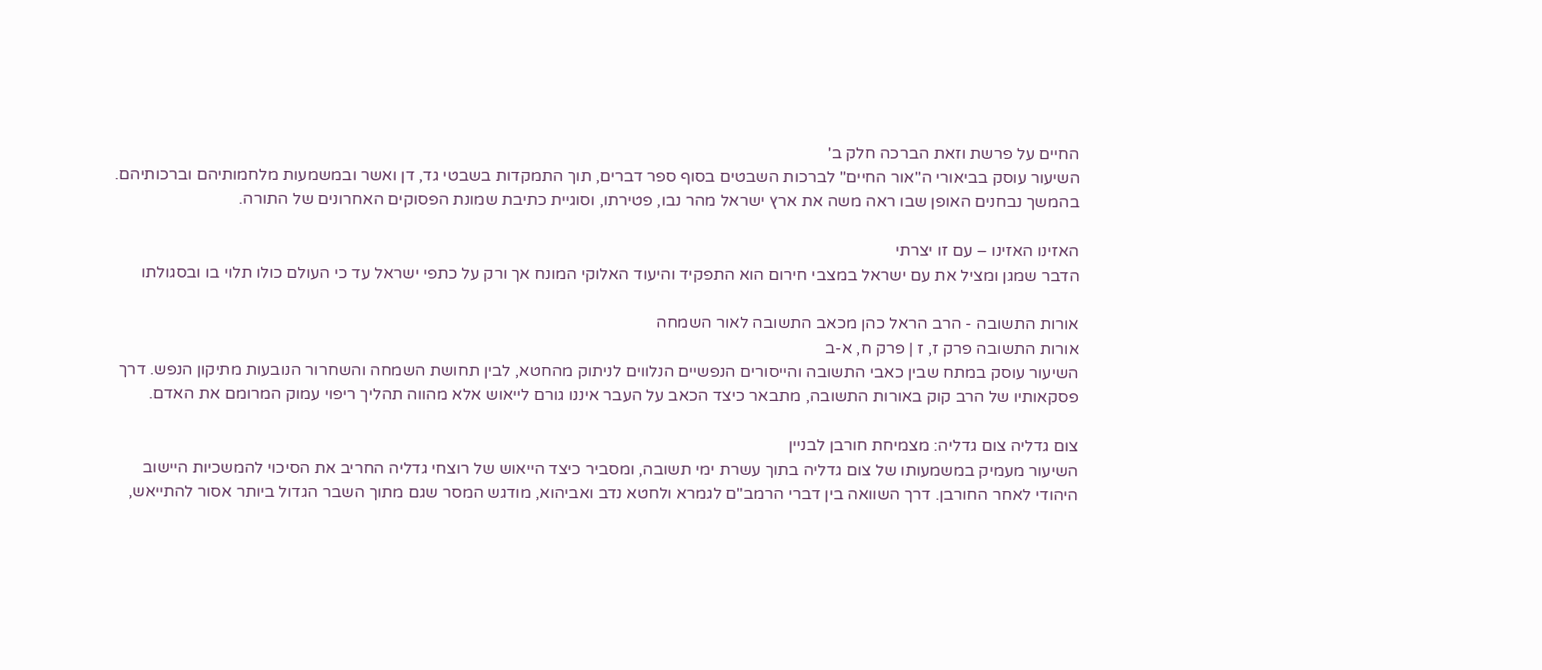החיים על פרשת וזאת הברכה חלק ב'
השיעור עוסק בביאורי ה"אור החיים" לברכות השבטים בסוף ספר דברים, תוך התמקדות בשבטי גד, דן ואשר ובמשמעות מלחמותיהם וברכותיהם. בהמשך נבחנים האופן שבו ראה משה את ארץ ישראל מהר נבו, פטירתו, וסוגיית כתיבת שמונת הפסוקים האחרונים של התורה.

האזינו האזינו – עם זו יצרתי
הדבר שמגן ומציל את עם ישראל במצבי חירום הוא התפקיד והיעוד האלוקי המונח אך ורק על כתפי ישראל עד כי העולם כולו תלוי בו ובסגולתו

אורות התשובה - הרב הראל כהן מכאב התשובה לאור השמחה
אורות התשובה פרק ז, ז | פרק ח, א-ב
השיעור עוסק במתח שבין כאבי התשובה והייסורים הנפשיים הנלווים לניתוק מהחטא, לבין תחושת השמחה והשחרור הנובעות מתיקון הנפש. דרך פסקאותיו של הרב קוק באורות התשובה, מתבאר כיצד הכאב על העבר איננו גורם לייאוש אלא מהווה תהליך ריפוי עמוק המרומם את האדם.

צום גדליה צום גדליה: מצמיחת חורבן לבניין
השיעור מעמיק במשמעותו של צום גדליה בתוך עשרת ימי תשובה, ומסביר כיצד הייאוש של רוצחי גדליה החריב את הסיכוי להמשכיות היישוב היהודי לאחר החורבן. דרך השוואה בין דברי הרמב"ם לגמרא ולחטא נדב ואביהוא, מודגש המסר שגם מתוך השבר הגדול ביותר אסור להתייאש,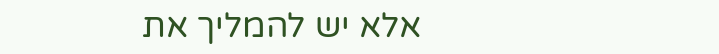אלא יש להמליך את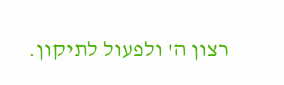רצון ה' ולפעול לתיקון.